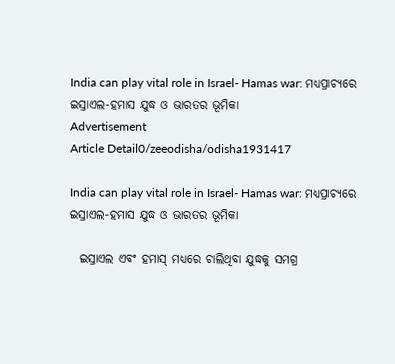India can play vital role in Israel- Hamas war: ମଧ୍ଯପ୍ରାଚ୍ୟରେ ଇସ୍ରାଏଲ-ହମାସ ଯୁଦ୍ଧ ଓ ଭାରତର ଭୂମିକା
Advertisement
Article Detail0/zeeodisha/odisha1931417

India can play vital role in Israel- Hamas war: ମଧ୍ଯପ୍ରାଚ୍ୟରେ ଇସ୍ରାଏଲ-ହମାସ ଯୁଦ୍ଧ ଓ ଭାରତର ଭୂମିକା

  ଇସ୍ରାଏଲ ଏବଂ ହମାସ୍ ମଧ୍ୟରେ ଚାଲିଥିବା ଯୁଦ୍ଧକୁ ସମଗ୍ର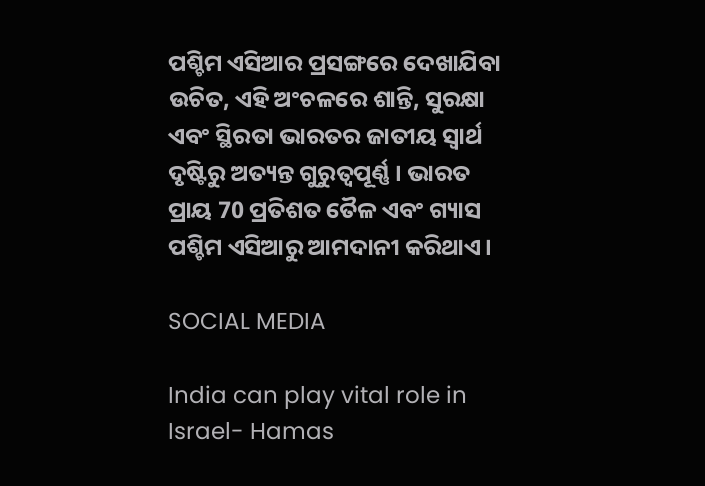ପଶ୍ଚିମ ଏସିଆର ପ୍ରସଙ୍ଗରେ ଦେଖାଯିବା ଉଚିତ, ଏହି ଅଂଚଳରେ ଶାନ୍ତି, ସୁରକ୍ଷା ଏବଂ ସ୍ଥିରତା ଭାରତର ଜାତୀୟ ସ୍ୱାର୍ଥ ଦୃଷ୍ଟିରୁ ଅତ୍ୟନ୍ତ ଗୁରୁତ୍ୱପୂର୍ଣ୍ଣ । ଭାରତ ପ୍ରାୟ 70 ପ୍ରତିଶତ ତୈଳ ଏବଂ ଗ୍ୟାସ ପଶ୍ଚିମ ଏସିଆରୁ ଆମଦାନୀ କରିଥାଏ।

SOCIAL MEDIA

India can play vital role in Israel- Hamas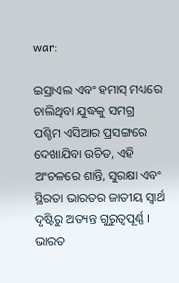war:

ଇସ୍ରାଏଲ ଏବଂ ହମାସ୍ ମଧ୍ୟରେ ଚାଲିଥିବା ଯୁଦ୍ଧକୁ ସମଗ୍ର ପଶ୍ଚିମ ଏସିଆର ପ୍ରସଙ୍ଗରେ ଦେଖାଯିବା ଉଚିତ, ଏହି ଅଂଚଳରେ ଶାନ୍ତି, ସୁରକ୍ଷା ଏବଂ ସ୍ଥିରତା ଭାରତର ଜାତୀୟ ସ୍ୱାର୍ଥ ଦୃଷ୍ଟିରୁ ଅତ୍ୟନ୍ତ ଗୁରୁତ୍ୱପୂର୍ଣ୍ଣ । ଭାରତ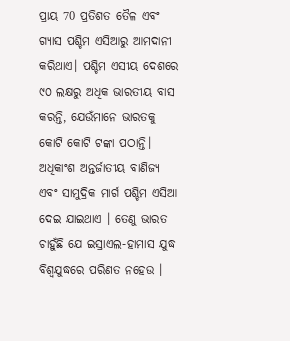ପ୍ରାୟ 70 ପ୍ରତିଶତ ତୈଳ ଏବଂ ଗ୍ୟାସ ପଶ୍ଚିମ ଏସିଆରୁ ଆମଦାନୀ କରିଥାଏ। ପଶ୍ଚିମ ଏସୀୟ ଦେଶରେ ୯୦ ଲକ୍ଷରୁ ଅଧିକ ଭାରତୀୟ ବାସ କରନ୍ତି, ଯେଉଁମାନେ ଭାରତକୁ କୋଟି କୋଟି ଟଙ୍କା ପଠାନ୍ତି। ଅଧିକାଂଶ ଅନ୍ତର୍ଜାତୀୟ ବାଣିଜ୍ୟ ଏବଂ ସାମୁଦ୍ରିକ ମାର୍ଗ ପଶ୍ଚିମ ଏସିଆ ଦେଇ ଯାଇଥାଏ । ତେଣୁ ଭାରତ ଚାହୁଁଛି ଯେ ଇସ୍ରାଏଲ-ହାମାସ ଯୁଦ୍ଧ ବିଶ୍ୱଯୁଦ୍ଧରେ ପରିଣତ ନହେଉ ।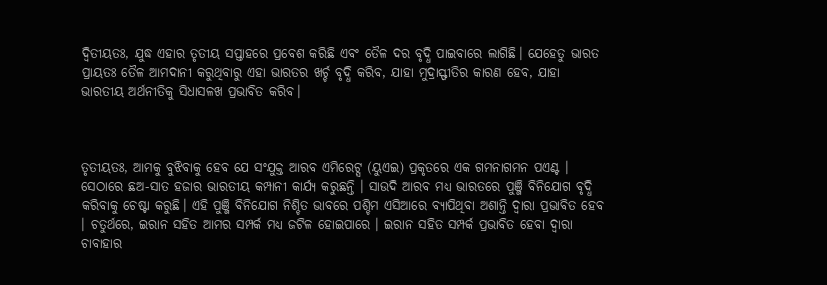ଦ୍ୱିତୀୟତଃ, ଯୁଦ୍ଧ ଏହାର ତୃତୀୟ ସପ୍ତାହରେ ପ୍ରବେଶ କରିଛି ଏବଂ ତୈଳ ଦର ବୃଦ୍ଧି ପାଇବାରେ ଲାଗିଛି। ଯେହେତୁ ଭାରତ ପ୍ରାୟତଃ ତୈଳ ଆମଦାନୀ କରୁଥିବାରୁ ଏହା ଭାରତର ଖର୍ଚ୍ଚ ବୃଦ୍ଧି କରିବ, ଯାହା ମୁଦ୍ରାସ୍ଫୀତିର କାରଣ ହେବ, ଯାହା ଭାରତୀୟ ଅର୍ଥନୀତିକୁ ସିଧାସଳଖ ପ୍ରଭାବିତ କରିବ।



ତୃତୀୟତଃ, ଆମକୁ ବୁଝିବାକୁ ହେବ ଯେ ସଂଯୁକ୍ତ ଆରବ ଏମିରେଟ୍ସ (ୟୁଏଇ) ପ୍ରକୃତରେ ଏକ ଗମନାଗମନ ପଏଣ୍ଟ । ସେଠାରେ ଛଅ-ସାତ ହଜାର ଭାରତୀୟ କମ୍ପାନୀ କାର୍ଯ୍ୟ କରୁଛନ୍ତି । ସାଉଦି ଆରବ ମଧ୍ୟ ଭାରତରେ ପୁଞ୍ଜି ବିନିଯୋଗ ବୃଦ୍ଧି କରିବାକୁ ଚେଷ୍ଟା କରୁଛି। ଏହି ପୁଞ୍ଜି ବିନିଯୋଗ ନିଶ୍ଚିତ ଭାବରେ ପଶ୍ଚିମ ଏସିଆରେ ବ୍ୟାପିଥିବା ଅଶାନ୍ତି ଦ୍ୱାରା ପ୍ରଭାବିତ ହେବ । ଚତୁର୍ଥରେ, ଇରାନ ସହିତ ଆମର ସମ୍ପର୍କ ମଧ୍ୟ ଜଟିଳ ହୋଇପାରେ । ଇରାନ ସହିତ ସମ୍ପର୍କ ପ୍ରଭାବିତ ହେବା ଦ୍ୱାରା ଚାବାହାର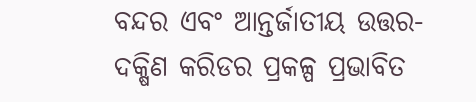ବନ୍ଦର ଏବଂ ଆନ୍ତର୍ଜାତୀୟ ଉତ୍ତର-ଦକ୍ଷିଣ କରିଡର ପ୍ରକଳ୍ପ ପ୍ରଭାବିତ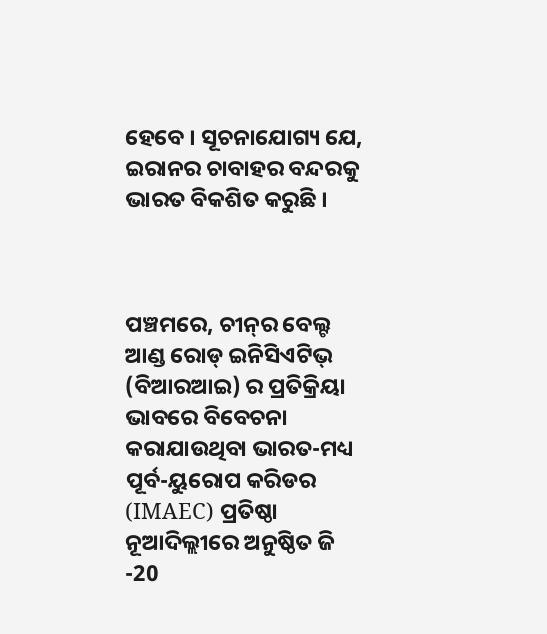ହେବେ । ସୂଚନାଯୋଗ୍ୟ ଯେ, ଇରାନର ଚାବାହର ବନ୍ଦରକୁ ଭାରତ ବିକଶିତ କରୁଛି ।



ପଞ୍ଚମରେ, ଚୀନ୍‌ର ବେଲ୍ଟ ଆଣ୍ଡ ରୋଡ୍ ଇନିସିଏଟିଭ୍ (ବିଆରଆଇ) ର ପ୍ରତିକ୍ରିୟା ଭାବରେ ବିବେଚନା କରାଯାଉଥିବା ଭାରତ-ମଧ୍ୟ ପୂର୍ବ-ୟୁରୋପ କରିଡର (IMAEC) ପ୍ରତିଷ୍ଠା ନୂଆଦିଲ୍ଲୀରେ ଅନୁଷ୍ଠିତ ଜି -20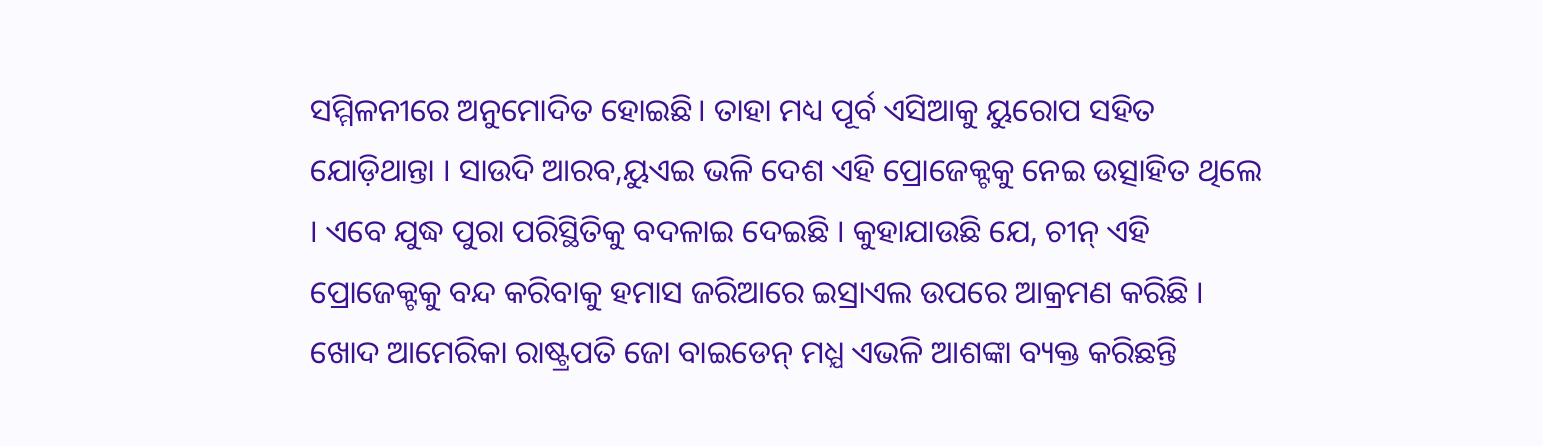ସମ୍ମିଳନୀରେ ଅନୁମୋଦିତ ହୋଇଛି। ତାହା ମଧ୍ୟ ପୂର୍ବ ଏସିଆକୁ ୟୁରୋପ ସହିତ ଯୋଡ଼ିଥାନ୍ତା । ସାଉଦି ଆରବ,ୟୁଏଇ ଭଳି ଦେଶ ଏହି ପ୍ରୋଜେକ୍ଟକୁ ନେଇ ଉତ୍ସାହିତ ଥିଲେ । ଏବେ ଯୁଦ୍ଧ ପୁରା ପରିସ୍ଥିତିକୁ ବଦଳାଇ ଦେଇଛି । କୁହାଯାଉଛି ଯେ, ଚୀନ୍ ଏହି ପ୍ରୋଜେକ୍ଟକୁ ବନ୍ଦ କରିବାକୁ ହମାସ ଜରିଆରେ ଇସ୍ରାଏଲ ଉପରେ ଆକ୍ରମଣ କରିଛି । ଖୋଦ ଆମେରିକା ରାଷ୍ଟ୍ରପତି ଜୋ ବାଇଡେନ୍ ମଧ୍ଯ ଏଭଳି ଆଶଙ୍କା ବ୍ୟକ୍ତ କରିଛନ୍ତି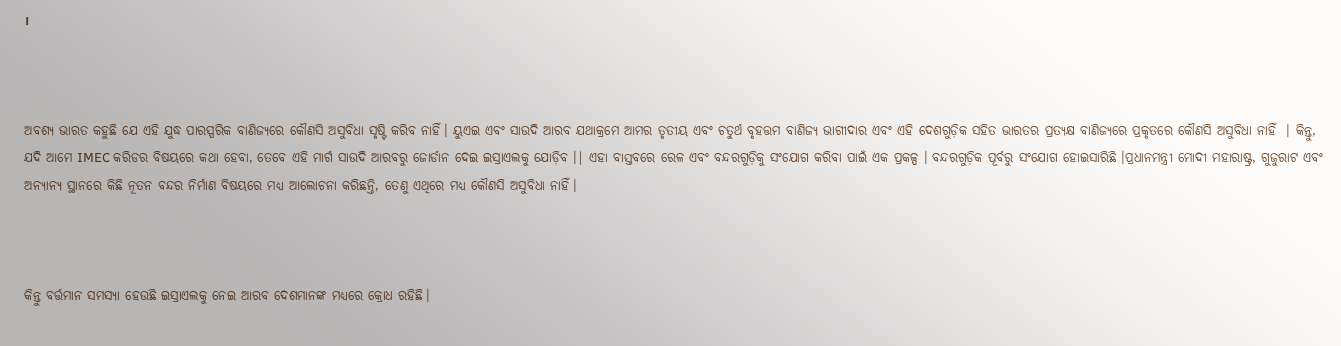।



ଅବଶ୍ୟ ଭାରତ କହୁଛି ଯେ ଏହି ଯୁଦ୍ଧ ପାରସ୍ପରିକ ବାଣିଜ୍ୟରେ କୌଣସି ଅସୁବିଧା ସୃଷ୍ଟି କରିବ ନାହିଁ। ୟୁଏଇ ଏବଂ ସାଉଦି ଆରବ ଯଥାକ୍ରମେ ଆମର ତୃତୀୟ ଏବଂ ଚତୁର୍ଥ ବୃହତ୍ତମ ବାଣିଜ୍ୟ ଭାଗୀଦାର ଏବଂ ଏହି ଦେଶଗୁଡ଼ିକ ସହିତ ଭାରତର ପ୍ରତ୍ୟକ୍ଷ ବାଣିଜ୍ୟରେ ପ୍ରକୃତରେ କୌଣସି ଅସୁବିଧା ନାହିଁ  । କିନ୍ତୁ, ଯଦି ଆମେ IMEC କରିଡର ବିଷୟରେ କଥା ହେବା, ତେବେ ଏହି ମାର୍ଗ ସାଉଦି ଆରବରୁ ଜୋର୍ଡାନ ଦେଇ ଇସ୍ରାଏଲକୁ ଯୋଡ଼ିବ ।| ଏହା ବାସ୍ତବରେ ରେଳ ଏବଂ ବନ୍ଦରଗୁଡ଼ିକୁ ସଂଯୋଗ କରିବା ପାଇଁ ଏକ ପ୍ରକଳ୍ପ । ବନ୍ଦରଗୁଡ଼ିକ ପୂର୍ବରୁ ସଂଯୋଗ ହୋଇସାରିଛି ।ପ୍ରଧାନମନ୍ତ୍ରୀ ମୋଦୀ ମହାରାଷ୍ଟ୍ର, ଗୁଜୁରାଟ ଏବଂ ଅନ୍ୟାନ୍ୟ ସ୍ଥାନରେ କିଛି ନୂତନ ବନ୍ଦର ନିର୍ମାଣ ବିଷୟରେ ମଧ୍ୟ ଆଲୋଚନା କରିଛନ୍ତି, ତେଣୁ ଏଥିରେ ମଧ୍ୟ କୌଣସି ଅସୁବିଧା ନାହିଁ।



କିନ୍ତୁ ବର୍ତ୍ତମାନ ସମସ୍ୟା ହେଉଛି ଇସ୍ରାଏଲକୁ ନେଇ ଆରବ ଦେଶମାନଙ୍କ ମଧ୍ୟରେ କ୍ରୋଧ ରହିଛି।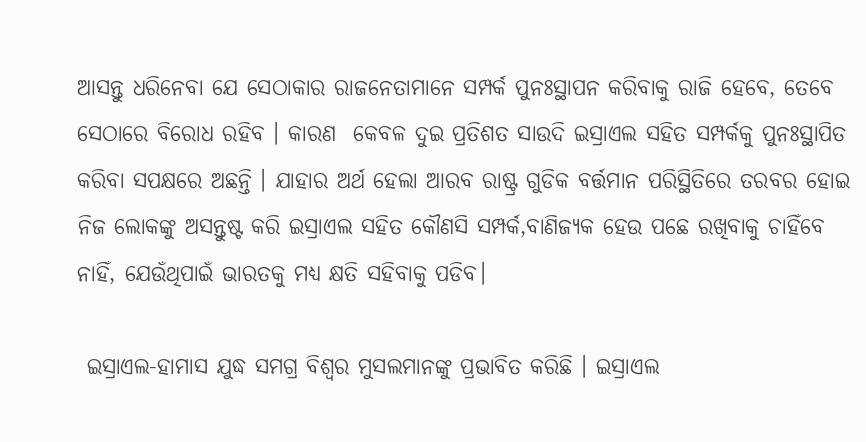ଆସନ୍ତୁ ଧରିନେବା ଯେ ସେଠାକାର ରାଜନେତାମାନେ ସମ୍ପର୍କ ପୁନଃସ୍ଥାପନ କରିବାକୁ ରାଜି ହେବେ, ତେବେ ସେଠାରେ ବିରୋଧ ରହିବ । କାରଣ  କେବଳ ଦୁଇ ପ୍ରତିଶତ ସାଉଦି ଇସ୍ରାଏଲ ସହିତ ସମ୍ପର୍କକୁ ପୁନଃସ୍ଥାପିତ କରିବା ସପକ୍ଷରେ ଅଛନ୍ତି । ଯାହାର ଅର୍ଥ ହେଲା ଆରବ ରାଷ୍ଟ୍ର ଗୁଡିକ ବର୍ତ୍ତମାନ ପରିସ୍ଥିତିରେ ତରବର ହୋଇ ନିଜ ଲୋକଙ୍କୁ ଅସନ୍ତୁଷ୍ଟ କରି ଇସ୍ରାଏଲ ସହିତ କୌଣସି ସମ୍ପର୍କ,ବାଣିଜ୍ୟକ ହେଉ ପଛେ ରଖିବାକୁ ଚାହିଁବେ ନାହିଁ, ଯେଉଁଥିପାଇଁ ଭାରତକୁ ମଧ୍ୟ କ୍ଷତି ସହିବାକୁ ପଡିବ।

 ଇସ୍ରାଏଲ-ହାମାସ ଯୁଦ୍ଧ ସମଗ୍ର ବିଶ୍ୱର ମୁସଲମାନଙ୍କୁ ପ୍ରଭାବିତ କରିଛି । ଇସ୍ରାଏଲ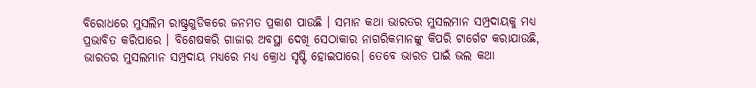ବିରୋଧରେ ମୁସଲିମ ରାଷ୍ଟ୍ରଗୁଡିକରେ ଜନମତ ପ୍ରକାଶ ପାଉଛି । ସମାନ କଥା ଭାରତର ମୁସଲମାନ ସମ୍ପ୍ରଦାୟକୁ ମଧ୍ଯ ପ୍ରଭାବିତ କରିପାରେ । ବିଶେଷକରି ଗାଜାର ଅବସ୍ଥା ଦେଖି ସେଠାକାର ନାଗରିକମାନଙ୍କୁ କିପରି ଟାର୍ଗେଟ କରାଯାଉଛି, ଭାରତର ମୁସଲମାନ ସମ୍ପ୍ରଦାୟ ମଧ୍ୟରେ ମଧ୍ୟ କ୍ରୋଧ ସୃଷ୍ଟି ହୋଇପାରେ। ତେବେ ଭାରତ ପାଇଁ ଭଲ କଥା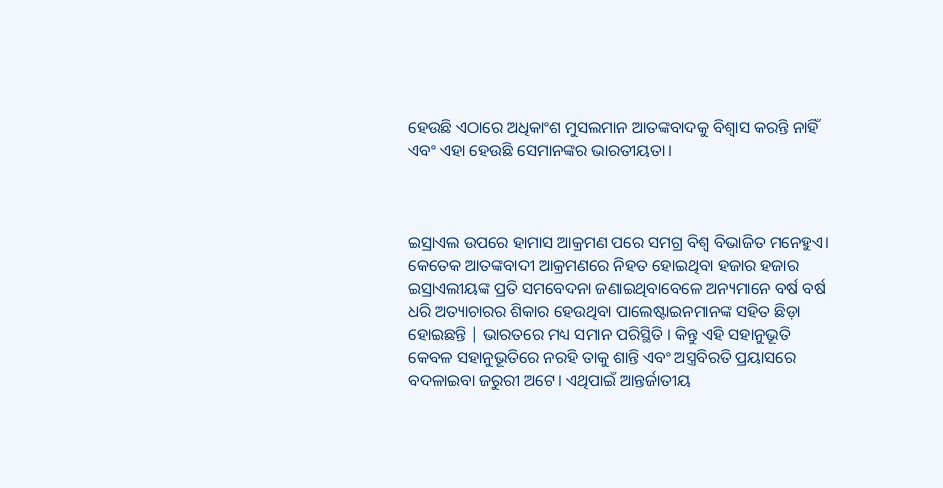ହେଉଛି ଏଠାରେ ଅଧିକାଂଶ ମୁସଲମାନ ଆତଙ୍କବାଦକୁ ବିଶ୍ୱାସ କରନ୍ତି ନାହିଁ ଏବଂ ଏହା ହେଉଛି ସେମାନଙ୍କର ଭାରତୀୟତା।



ଇସ୍ରାଏଲ ଉପରେ ହାମାସ ଆକ୍ରମଣ ପରେ ସମଗ୍ର ବିଶ୍ୱ ବିଭାଜିତ ମନେହୁଏ। କେତେକ ଆତଙ୍କବାଦୀ ଆକ୍ରମଣରେ ନିହତ ହୋଇଥିବା ହଜାର ହଜାର ଇସ୍ରାଏଲୀୟଙ୍କ ପ୍ରତି ସମବେଦନା ଜଣାଇଥିବାବେଳେ ଅନ୍ୟମାନେ ବର୍ଷ ବର୍ଷ ଧରି ଅତ୍ୟାଚାରର ଶିକାର ହେଉଥିବା ପାଲେଷ୍ଟାଇନମାନଙ୍କ ସହିତ ଛିଡ଼ା ହୋଇଛନ୍ତି | ଭାରତରେ ମଧ୍ୟ ସମାନ ପରିସ୍ଥିତି । କିନ୍ତୁ ଏହି ସହାନୁଭୂତି କେବଳ ସହାନୁଭୂତିରେ ନରହି ତାକୁ ଶାନ୍ତି ଏବଂ ଅସ୍ତ୍ରବିରତି ପ୍ରୟାସରେ  ବଦଳାଇବା ଜରୁରୀ ଅଟେ। ଏଥିପାଇଁ ଆନ୍ତର୍ଜାତୀୟ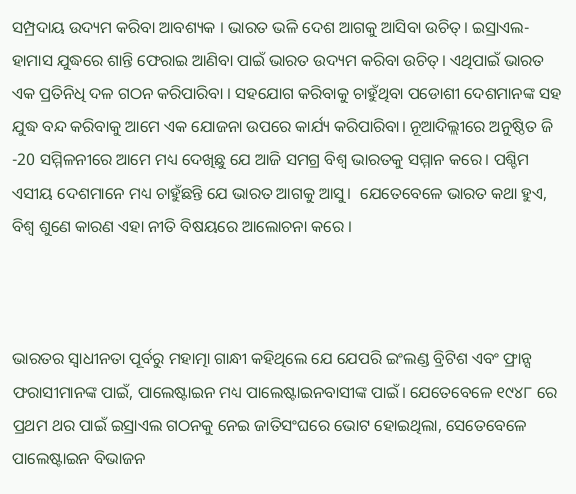ସମ୍ପ୍ରଦାୟ ଉଦ୍ୟମ କରିବା ଆବଶ୍ୟକ । ଭାରତ ଭଳି ଦେଶ ଆଗକୁ ଆସିବା ଉଚିତ୍। ଇସ୍ରାଏଲ-ହାମାସ ଯୁଦ୍ଧରେ ଶାନ୍ତି ଫେରାଇ ଆଣିବା ପାଇଁ ଭାରତ ଉଦ୍ୟମ କରିବା ଉଚିତ୍। ଏଥିପାଇଁ ଭାରତ ଏକ ପ୍ରତିନିଧି ଦଳ ଗଠନ କରିପାରିବା । ସହଯୋଗ କରିବାକୁ ଚାହୁଁଥିବା ପଡୋଶୀ ଦେଶମାନଙ୍କ ସହ ଯୁଦ୍ଧ ବନ୍ଦ କରିବାକୁ ଆମେ ଏକ ଯୋଜନା ଉପରେ କାର୍ଯ୍ୟ କରିପାରିବା। ନୂଆଦିଲ୍ଲୀରେ ଅନୁଷ୍ଠିତ ଜି -20 ସମ୍ମିଳନୀରେ ଆମେ ମଧ୍ୟ ଦେଖିଛୁ ଯେ ଆଜି ସମଗ୍ର ବିଶ୍ୱ ଭାରତକୁ ସମ୍ମାନ କରେ। ପଶ୍ଚିମ ଏସୀୟ ଦେଶମାନେ ମଧ୍ୟ ଚାହୁଁଛନ୍ତି ଯେ ଭାରତ ଆଗକୁ ଆସୁ।  ଯେତେବେଳେ ଭାରତ କଥା ହୁଏ, ବିଶ୍ୱ ଶୁଣେ କାରଣ ଏହା ନୀତି ବିଷୟରେ ଆଲୋଚନା କରେ ।



ଭାରତର ସ୍ୱାଧୀନତା ପୂର୍ବରୁ ମହାତ୍ମା ଗାନ୍ଧୀ କହିଥିଲେ ଯେ ଯେପରି ଇଂଲଣ୍ଡ ବ୍ରିଟିଶ ଏବଂ ଫ୍ରାନ୍ସ ଫରାସୀମାନଙ୍କ ପାଇଁ, ପାଲେଷ୍ଟାଇନ ମଧ୍ୟ ପାଲେଷ୍ଟାଇନବାସୀଙ୍କ ପାଇଁ। ଯେତେବେଳେ ୧୯୪୮ ରେ ପ୍ରଥମ ଥର ପାଇଁ ଇସ୍ରାଏଲ ଗଠନକୁ ନେଇ ଜାତିସଂଘରେ ଭୋଟ ହୋଇଥିଲା, ସେତେବେଳେ ପାଲେଷ୍ଟାଇନ ବିଭାଜନ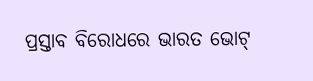ପ୍ରସ୍ତାବ ବିରୋଧରେ ଭାରତ ଭୋଟ୍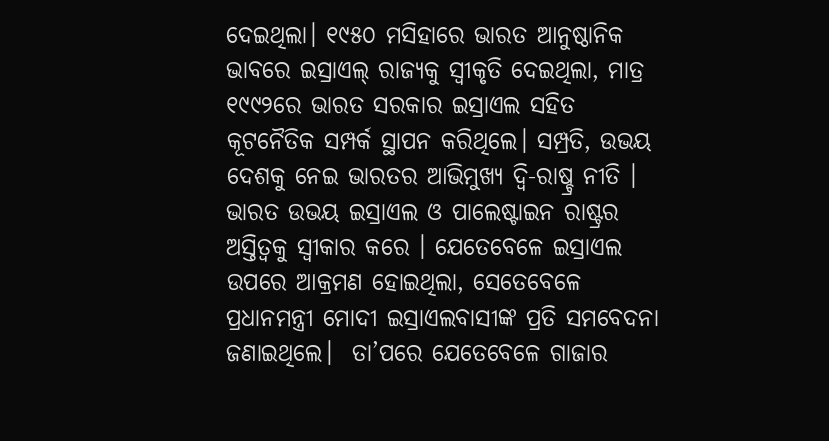ଦେଇଥିଲା। ୧୯୫୦ ମସିହାରେ ଭାରତ ଆନୁଷ୍ଠାନିକ ଭାବରେ ଇସ୍ରାଏଲ୍ ରାଜ୍ୟକୁ ସ୍ୱୀକୃତି ଦେଇଥିଲା, ମାତ୍ର ୧୯୯୨ରେ ଭାରତ ସରକାର ଇସ୍ରାଏଲ ସହିତ କୂଟନୈତିକ ସମ୍ପର୍କ ସ୍ଥାପନ କରିଥିଲେ। ସମ୍ପ୍ରତି, ଉଭୟ ଦେଶକୁ ନେଇ ଭାରତର ଆଭିମୁଖ୍ୟ ଦ୍ୱି-ରାଷ୍ଚ୍ର ନୀତି । ଭାରତ ଉଭୟ ଇସ୍ରାଏଲ ଓ ପାଲେଷ୍ଟାଇନ ରାଷ୍ଟ୍ରର ଅସ୍ତିତ୍ୱକୁ ସ୍ୱୀକାର କରେ । ଯେତେବେଳେ ଇସ୍ରାଏଲ ଉପରେ ଆକ୍ରମଣ ହୋଇଥିଲା, ସେତେବେଳେ ପ୍ରଧାନମନ୍ତ୍ରୀ ମୋଦୀ ଇସ୍ରାଏଲବାସୀଙ୍କ ପ୍ରତି ସମବେଦନା ଜଣାଇଥିଲେ।  ତା’ପରେ ଯେତେବେଳେ ଗାଜାର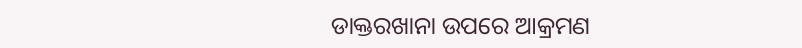ଡାକ୍ତରଖାନା ଉପରେ ଆକ୍ରମଣ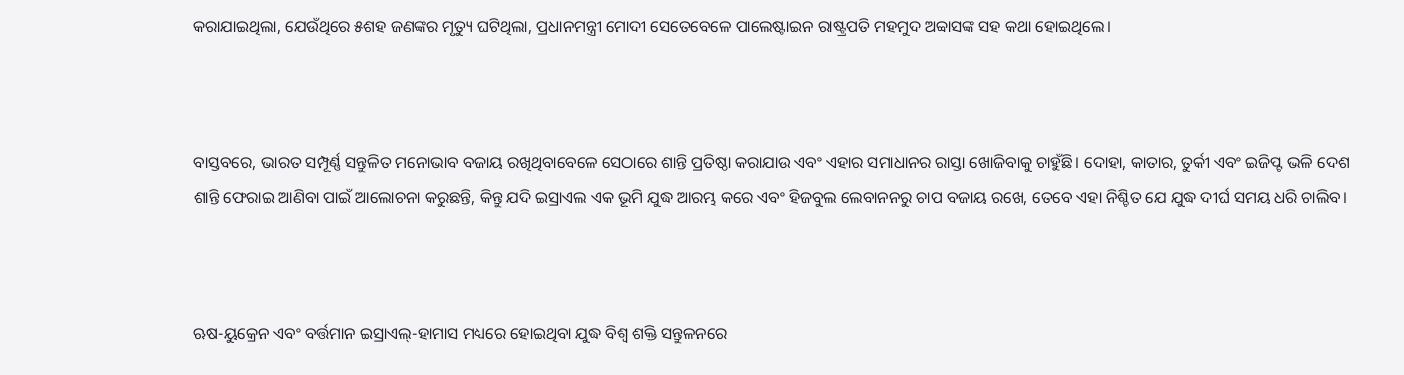କରାଯାଇଥିଲା, ଯେଉଁଥିରେ ୫ଶହ ଜଣଙ୍କର ମୃତ୍ୟୁ ଘଟିଥିଲା, ପ୍ରଧାନମନ୍ତ୍ରୀ ମୋଦୀ ସେତେବେଳେ ପାଲେଷ୍ଟାଇନ ରାଷ୍ଟ୍ରପତି ମହମୁଦ ଅବ୍ବାସଙ୍କ ସହ କଥା ହୋଇଥିଲେ।



ବାସ୍ତବରେ, ଭାରତ ସମ୍ପୂର୍ଣ୍ଣ ସନ୍ତୁଳିତ ମନୋଭାବ ବଜାୟ ରଖିଥିବାବେଳେ ସେଠାରେ ଶାନ୍ତି ପ୍ରତିଷ୍ଠା କରାଯାଉ ଏବଂ ଏହାର ସମାଧାନର ରାସ୍ତା ଖୋଜିବାକୁ ଚାହୁଁଛି। ଦୋହା, କାତାର, ତୁର୍କୀ ଏବଂ ଇଜିପ୍ଟ ଭଳି ଦେଶ ଶାନ୍ତି ଫେରାଇ ଆଣିବା ପାଇଁ ଆଲୋଚନା କରୁଛନ୍ତି, କିନ୍ତୁ ଯଦି ଇସ୍ରାଏଲ ଏକ ଭୂମି ଯୁଦ୍ଧ ଆରମ୍ଭ କରେ ଏବଂ ହିଜବୁଲ ଲେବାନନରୁ ଚାପ ବଜାୟ ରଖେ, ତେବେ ଏହା ନିଶ୍ଚିତ ଯେ ଯୁଦ୍ଧ ଦୀର୍ଘ ସମୟ ଧରି ଚାଲିବ।



ଋଷ-ୟୁକ୍ରେନ ଏବଂ ବର୍ତ୍ତମାନ ଇସ୍ରାଏଲ୍-ହାମାସ ମଧ୍ୟରେ ହୋଇଥିବା ଯୁଦ୍ଧ ବିଶ୍ୱ ଶକ୍ତି ସନ୍ତୁଳନରେ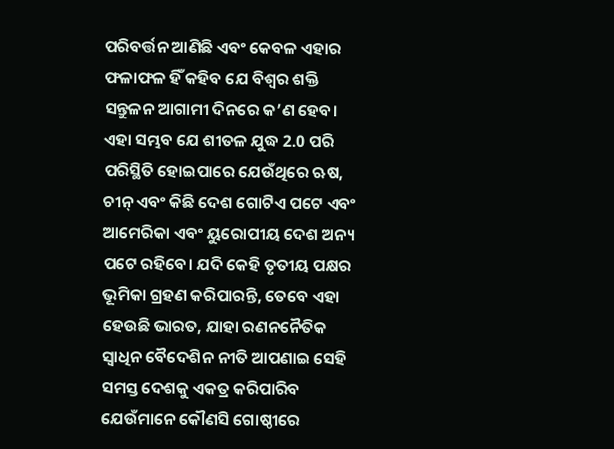ପରିବର୍ତ୍ତନ ଆଣିଛି ଏବଂ କେବଳ ଏହାର ଫଳାଫଳ ହିଁ କହିବ ଯେ ବିଶ୍ୱର ଶକ୍ତି ସନ୍ତୁଳନ ଆଗାମୀ ଦିନରେ କ’ଣ ହେବ। ଏହା ସମ୍ଭବ ଯେ ଶୀତଳ ଯୁଦ୍ଧ 2.0 ପରି ପରିସ୍ଥିତି ହୋଇପାରେ ଯେଉଁଥିରେ ଋଷ, ଚୀନ୍ ଏବଂ କିଛି ଦେଶ ଗୋଟିଏ ପଟେ ଏବଂ ଆମେରିକା ଏବଂ ୟୁରୋପୀୟ ଦେଶ ଅନ୍ୟ ପଟେ ରହିବେ। ଯଦି କେହି ତୃତୀୟ ପକ୍ଷର ଭୂମିକା ଗ୍ରହଣ କରିପାରନ୍ତି, ତେବେ ଏହା ହେଉଛି ଭାରତ, ଯାହା ରଣନନୈତିକ ସ୍ୱାଧିନ ବୈଦେଶିନ ନୀତି ଆପଣାଇ ସେହି ସମସ୍ତ ଦେଶକୁ ଏକତ୍ର କରିପାରିବ ଯେଉଁମାନେ କୌଣସି ଗୋଷ୍ଠୀରେ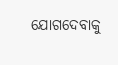ଯୋଗଦେବାକୁ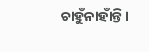ଚାହୁଁନାହାଁନ୍ତି।